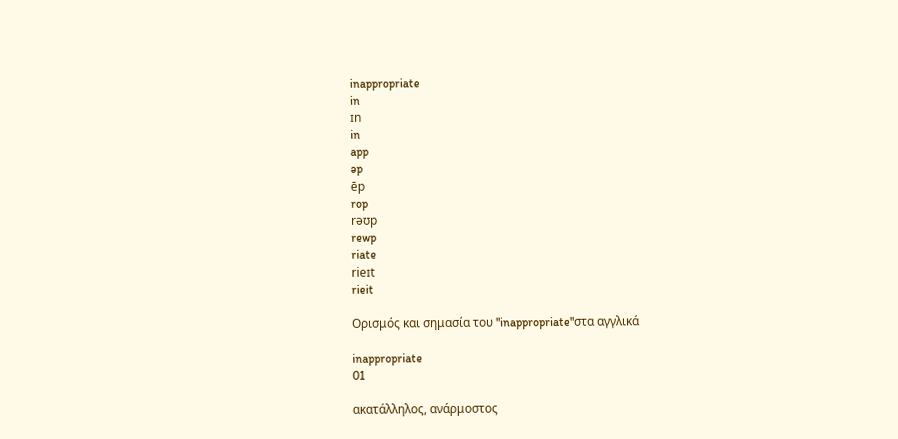inappropriate
in
ɪn
in
app
əp
ēp
rop
rəʊp
rewp
riate
rieɪt
rieit

Ορισμός και σημασία του "inappropriate"στα αγγλικά

inappropriate
01

ακατάλληλος, ανάρμοστος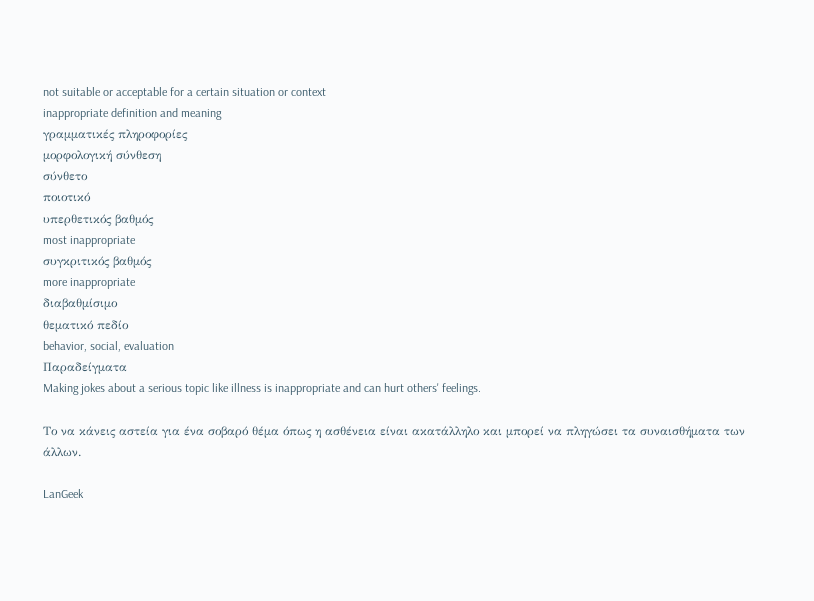not suitable or acceptable for a certain situation or context
inappropriate definition and meaning
γραμματικές πληροφορίες
μορφολογική σύνθεση
σύνθετο
ποιοτικό
υπερθετικός βαθμός
most inappropriate
συγκριτικός βαθμός
more inappropriate
διαβαθμίσιμο
θεματικό πεδίο
behavior, social, evaluation
Παραδείγματα
Making jokes about a serious topic like illness is inappropriate and can hurt others' feelings.

Το να κάνεις αστεία για ένα σοβαρό θέμα όπως η ασθένεια είναι ακατάλληλο και μπορεί να πληγώσει τα συναισθήματα των άλλων.

LanGeek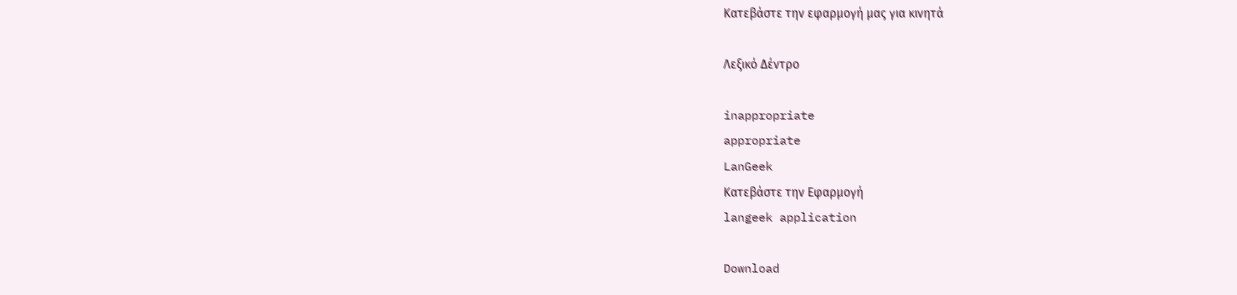Κατεβάστε την εφαρμογή μας για κινητά

Λεξικό Δέντρο

inappropriate
appropriate
LanGeek
Κατεβάστε την Εφαρμογή
langeek application

Download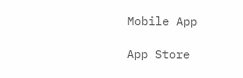Mobile App

App Store